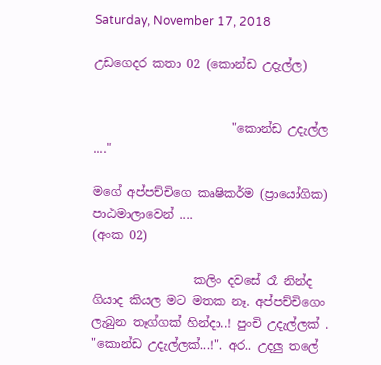Saturday, November 17, 2018

උඩගෙදර කතා 02 (කොන්ඩ උදැල්ල)


                       "කොන්ඩ උදැල්ල ...."

මගේ අප්පච්චිගෙ කෘෂිකර්ම (ප්‍රායෝගික) පාඨමාලාවෙන් ....                           (අංක 02)

                 කලිං දවසේ රෑ නින්ද ගියාද කියල මට මතක නෑ. අප්පච්චිගෙං ලැබුන තෑග්ගක් හින්දා..! පුංචි උදැල්ලක් . "කොන්ඩ උදැල්ලක්...!". අර.. උදලු තලේ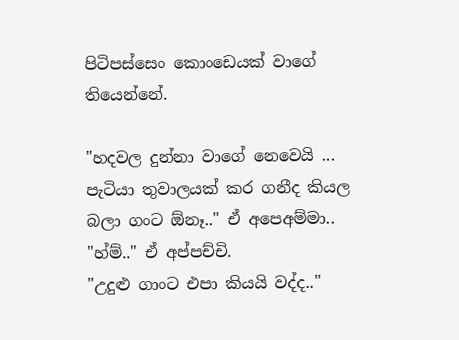පිටිපස්සෙං කොංඩෙයක් වාගේ තියෙන්නේ.

"හදවල දුන්නා වාගේ නෙවෙයි ... පැටියා තුවාලයක් කර ගනීද කියල බලා ගංට ඕනෑ.." ඒ අපෙඅම්මා..
"හ්ම්.." ඒ අප්පච්චි.
"උදුළු ගාංට එපා කියයි වද්ද.."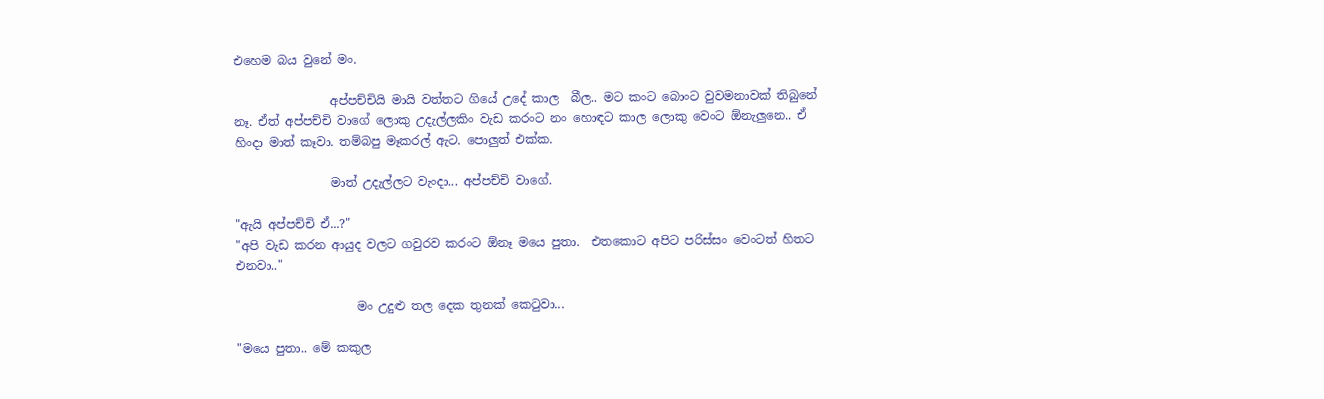එහෙම බය වුනේ මං.

                අප්පච්චියි මායි වත්තට ගියේ උදේ කාල  බීල.. මට කංට බොංට වුවමනාවක් තිබුනේ නෑ. ඒත් අප්පච්චි වාගේ ලොකු උදැල්ලකිං වැඩ කරංට නං හොඳට කාල ලොකු වෙංට ඕනැලුනෙ.. ඒ හිංදා මාත් කෑවා. තම්බපු මෑකරල් ඇට. පොලුත් එක්ක.

                මාත් උදැල්ලට වැංදා... අප්පච්චි වාගේ.

"ඇයි අප්පච්චි ඒ...?"
"අපි වැඩ කරන ආයුද වලට ගවුරව කරංට ඕනෑ මයෙ පුතා.  එතකොට අපිට පරිස්සං වෙංටත් හිතට එනවා.."

                    මං උදුළු තල දෙක තුනක් කෙටුවා...

"මයෙ පුතා.. මේ කකුල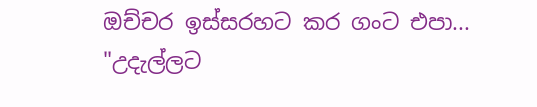ඔච්චර ඉස්සරහට කර ගංට එපා...
"උදැල්ලට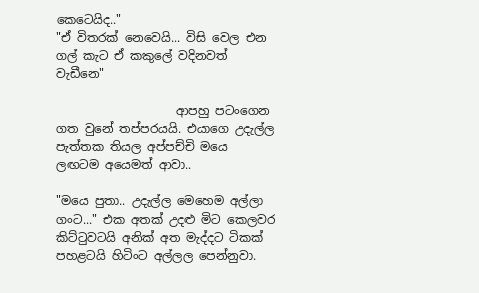කෙටෙයිද.."
"ඒ විතරක් නෙවෙයි... විසි වෙල එන ගල් කැට ඒ කකුලේ වදිනවත් වැඩීනෙ"

                    ආපහු පටංගෙන ගත වුනේ තප්පරයයි. එයාගෙ උදැල්ල පැත්තක තියල අප්පච්චි මයෙ  ලඟටම අයෙමත් ආවා..

"මයෙ පුතා.. උදැල්ල මෙහෙම අල්ලා ගංට..." එක අතක් උදළු මිට කෙලවර කිට්ටුවටයි අනික් අත මැද්දට ටිකක් පහළටයි හිටිංට අල්ලල පෙන්නුවා.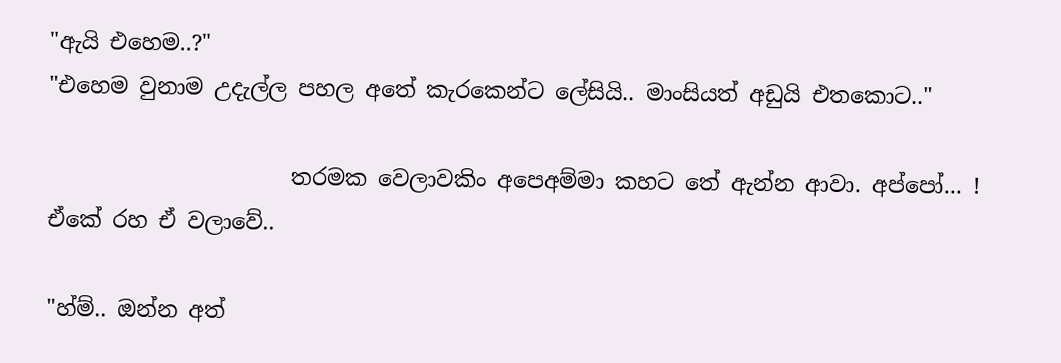"ඇයි එහෙම..?"
"එහෙම වුනාම උදැල්ල පහල අතේ කැරකෙන්ට ලේසියි.. මාංසියත් අඩුයි එතකොට.."

                      තරමක වෙලාවකිං අපෙඅම්මා කහට තේ ඇන්න ආවා. අප්පෝ... ! ඒකේ රහ ඒ වලාවේ..

"හ්ම්.. ඔන්න අත්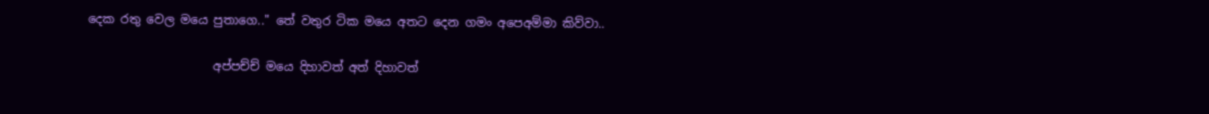දෙක රතු වෙල මයෙ පුතාගෙ.." තේ වතුර ටික මයෙ අතට දෙන ගමං අපෙඅම්මා කිව්වා..

                     අප්පච්ච් මයෙ දිහාවත් අත් දිහාවත්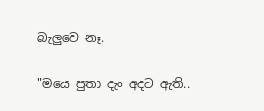බැලුවෙ නෑ.

"මයෙ පුතා දැං අදට ඇති..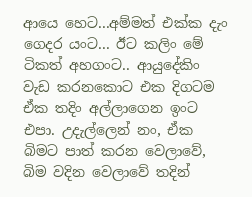ආයෙ හෙට...අම්මත් එක්ක දැං ගෙදර යංට... ඊට කලිං මේ ටිකත් අහගංට.. ආයුදේකිං වැඩ කරනකොට එක දිගටම ඒක තදිං අල්ලාගෙන ඉංට එපා. උදැල්ලෙන් නං, ඒක බිමට පාත් කරන වෙලාවේ, බිම වදින වෙලාවේ තදින්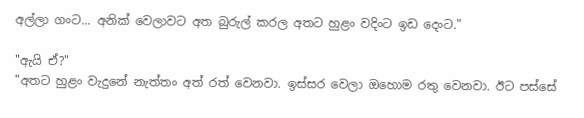අල්ලා ගංට... අනික් වෙලාවට අත බුරුල් කරල අතට හුළං වදිංට ඉඩ දෙංට."

"ඇයි ඒ?"
"අතට හුළං වැදුනේ නැත්තං අත් රත් වෙනවා. ඉස්සර වෙලා ඔහොම රතු වෙනවා. ඊට පස්සේ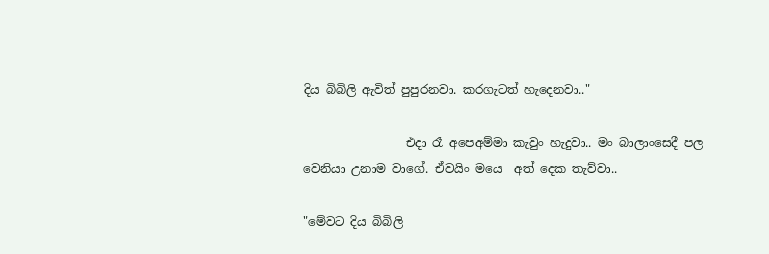දිය බිබිලි ඇවිත් පුපුරනවා. කරගැටත් හැදෙනවා.."

                 එදා රෑ අපෙඅම්මා කැවුං හැදුවා.. මං බාලාංසෙදී පල වෙනියා උනාම වාගේ. ඒවයිං මයෙ  අත් දෙක තැව්වා..

"මේවට දිය බිබිලි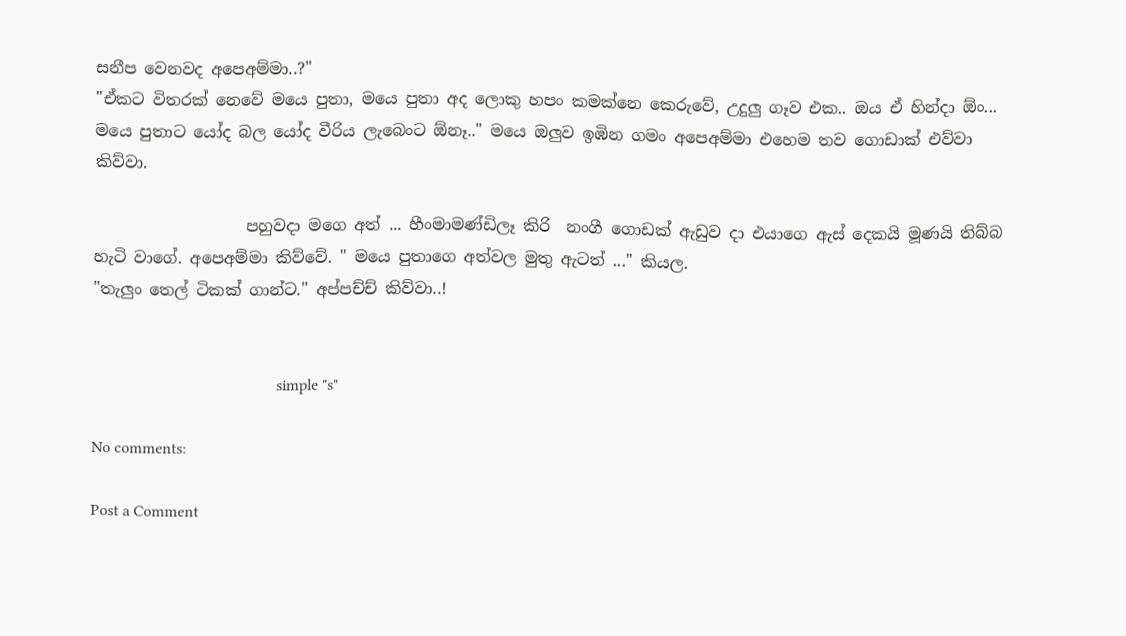සනීප වෙනවද අපෙඅම්මා..?"
"ඒකට විතරක් නෙවේ මයෙ පුතා, මයෙ පුතා අද ලොකු හපං කමක්නෙ කෙරුවේ, උදුලු ගෑව එක.. ඔය ඒ හින්දා ඕං... මයෙ පුතාට යෝද බල යෝද වීරිය ලැබෙංට ඕනෑ.." මයෙ ඔලුව ඉඹින ගමං අපෙඅම්මා එහෙම තව ගොඩාක් එව්වා කිව්වා.

                   පහුවදා මගෙ අත් ... හීංමාමණ්ඩිලෑ කිරි  නංගී ගොඩක් ඇඩුව දා එයාගෙ ඇස් දෙකයි මූණයි තිබ්බ හැටි වාගේ. අපෙඅම්මා කිව්වේ. " මයෙ පුතාගෙ අත්වල මුතු ඇටත් ..." කියල.
"තැලුං තෙල් ටිකක් ගාන්ට." අප්පච්ච් කිව්වා..!


                                              simple "s"

No comments:

Post a Comment